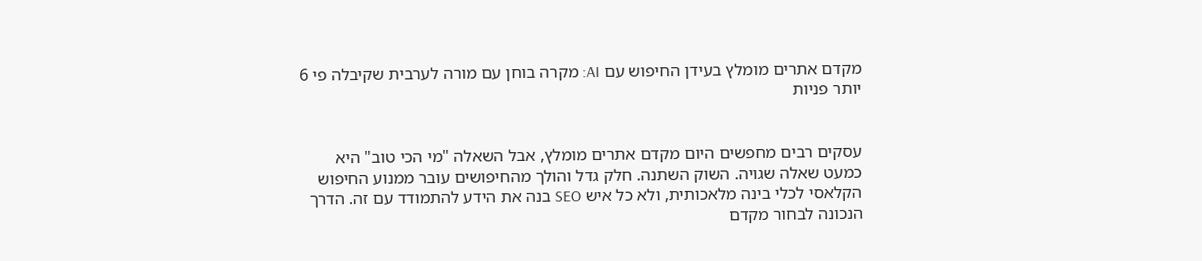מקדם אתרים מומלץ בעידן החיפוש עם AI: מקרה בוחן עם מורה לערבית שקיבלה פי 6 יותר פניות


עסקים רבים מחפשים היום מקדם אתרים מומלץ, אבל השאלה "מי הכי טוב" היא כמעט שאלה שגויה. השוק השתנה. חלק גדל והולך מהחיפושים עובר ממנוע החיפוש הקלאסי לכלי בינה מלאכותית, ולא כל איש SEO בנה את הידע להתמודד עם זה. הדרך הנכונה לבחור מקדם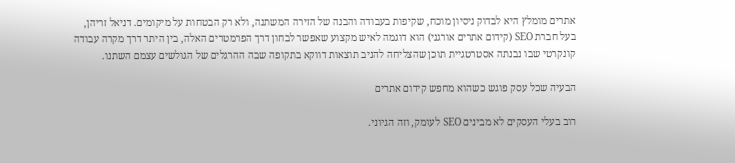אתרים מומלץ היא לבדוק ניסיון מוכח, שקיפות בעבודה והבנה של הזירה המשתנה, ולא רק הבטחות על מיקומים. דניאל זריהן, בעל חברת SEO (קידום אתרים אורגני) הוא דוגמה לאיש מקצוע שאפשר לבחון דרך הפרמטרים האלה, בין היתר דרך מקרה עבודה קונקרטי שבו נבנתה אסטרטגיית תוכן שהצליחה להניב תוצאות דווקא בתקופה שבה ההרגלים של הגולשים עצמם השתנו.

הבעיה שכל עסק פוגש כשהוא מחפש קידום אתרים

רוב בעלי העסקים לא מבינים SEO לעומק, וזה הגיוני.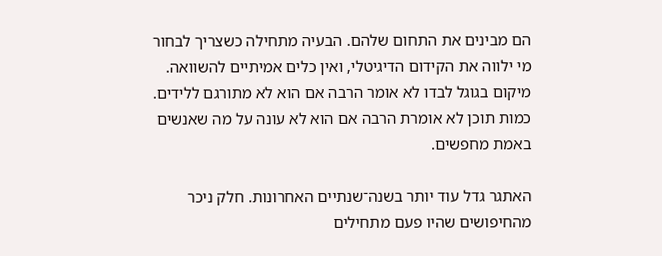הם מבינים את התחום שלהם. הבעיה מתחילה כשצריך לבחור מי ילווה את הקידום הדיגיטלי, ואין כלים אמיתיים להשוואה. מיקום בגוגל לבדו לא אומר הרבה אם הוא לא מתורגם ללידים. כמות תוכן לא אומרת הרבה אם הוא לא עונה על מה שאנשים באמת מחפשים.

האתגר גדל עוד יותר בשנה־שנתיים האחרונות. חלק ניכר מהחיפושים שהיו פעם מתחילים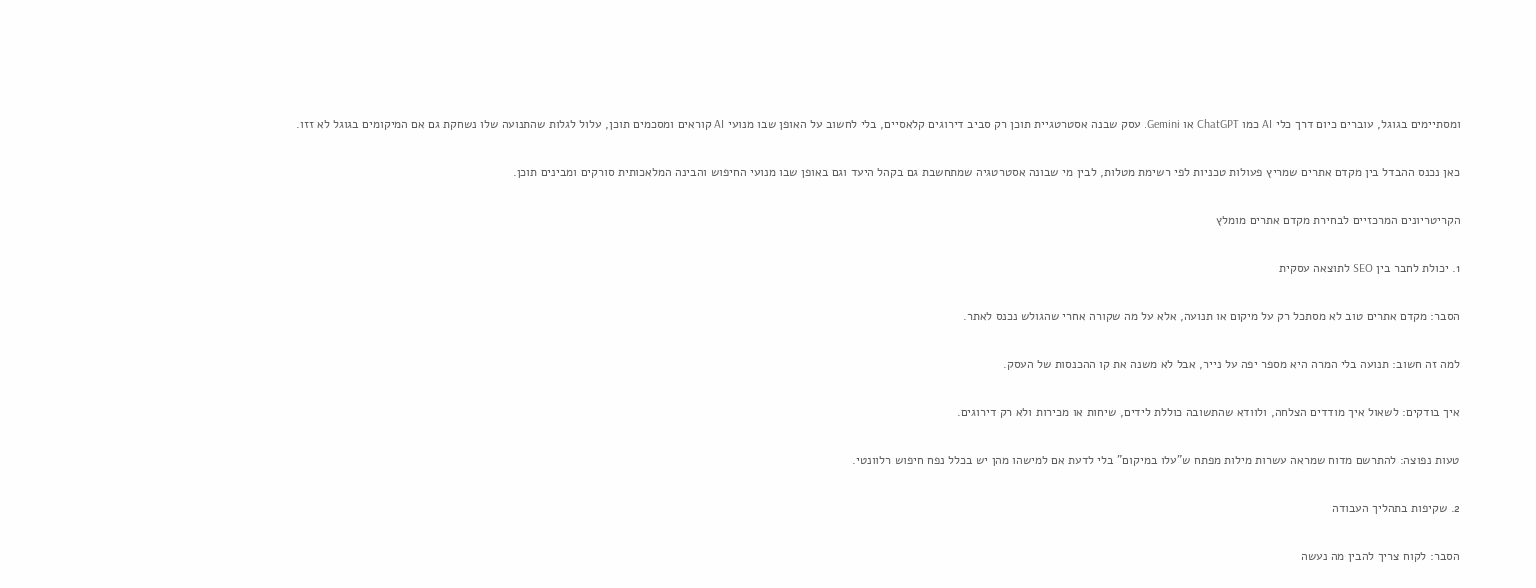ומסתיימים בגוגל, עוברים כיום דרך כלי AI כמו ChatGPT או Gemini. עסק שבנה אסטרטגיית תוכן רק סביב דירוגים קלאסיים, בלי לחשוב על האופן שבו מנועי AI קוראים ומסכמים תוכן, עלול לגלות שהתנועה שלו נשחקת גם אם המיקומים בגוגל לא זזו.

כאן נכנס ההבדל בין מקדם אתרים שמריץ פעולות טכניות לפי רשימת מטלות, לבין מי שבונה אסטרטגיה שמתחשבת גם בקהל היעד וגם באופן שבו מנועי החיפוש והבינה המלאכותית סורקים ומבינים תוכן.

הקריטריונים המרכזיים לבחירת מקדם אתרים מומלץ

1. יכולת לחבר בין SEO לתוצאה עסקית

הסבר: מקדם אתרים טוב לא מסתכל רק על מיקום או תנועה, אלא על מה שקורה אחרי שהגולש נכנס לאתר.

למה זה חשוב: תנועה בלי המרה היא מספר יפה על נייר, אבל לא משנה את קו ההכנסות של העסק.

איך בודקים: לשאול איך מודדים הצלחה, ולוודא שהתשובה כוללת לידים, שיחות או מכירות ולא רק דירוגים.

טעות נפוצה: להתרשם מדוח שמראה עשרות מילות מפתח ש"עלו במיקום" בלי לדעת אם למישהו מהן יש בכלל נפח חיפוש רלוונטי.

2. שקיפות בתהליך העבודה

הסבר: לקוח צריך להבין מה נעשה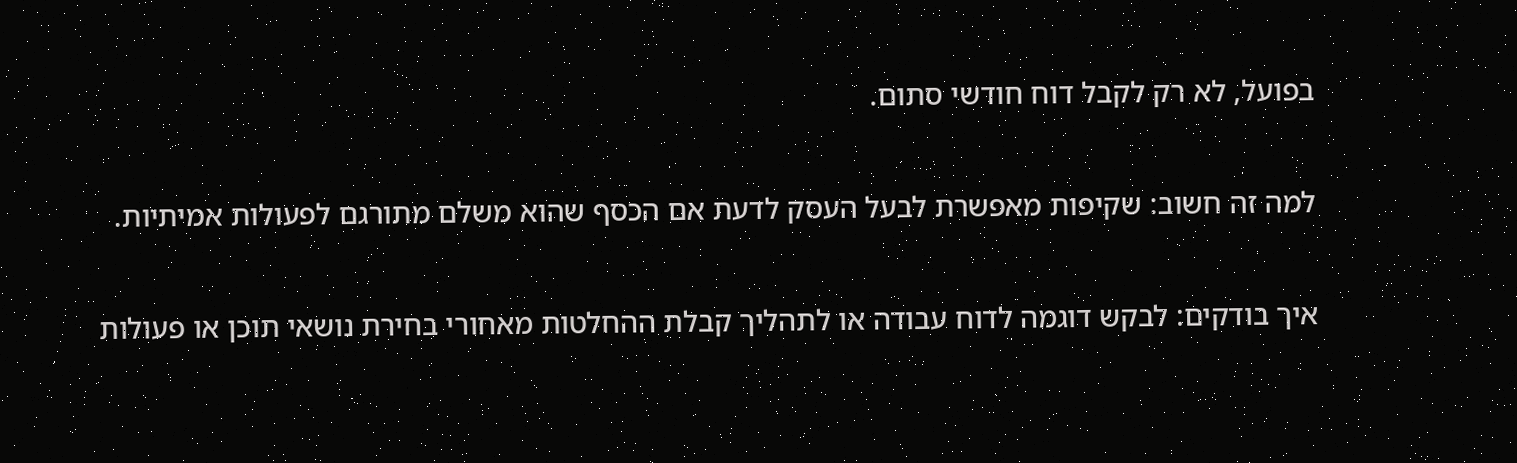בפועל, לא רק לקבל דוח חודשי סתום.

למה זה חשוב: שקיפות מאפשרת לבעל העסק לדעת אם הכסף שהוא משלם מתורגם לפעולות אמיתיות.

איך בודקים: לבקש דוגמה לדוח עבודה או לתהליך קבלת ההחלטות מאחורי בחירת נושאי תוכן או פעולות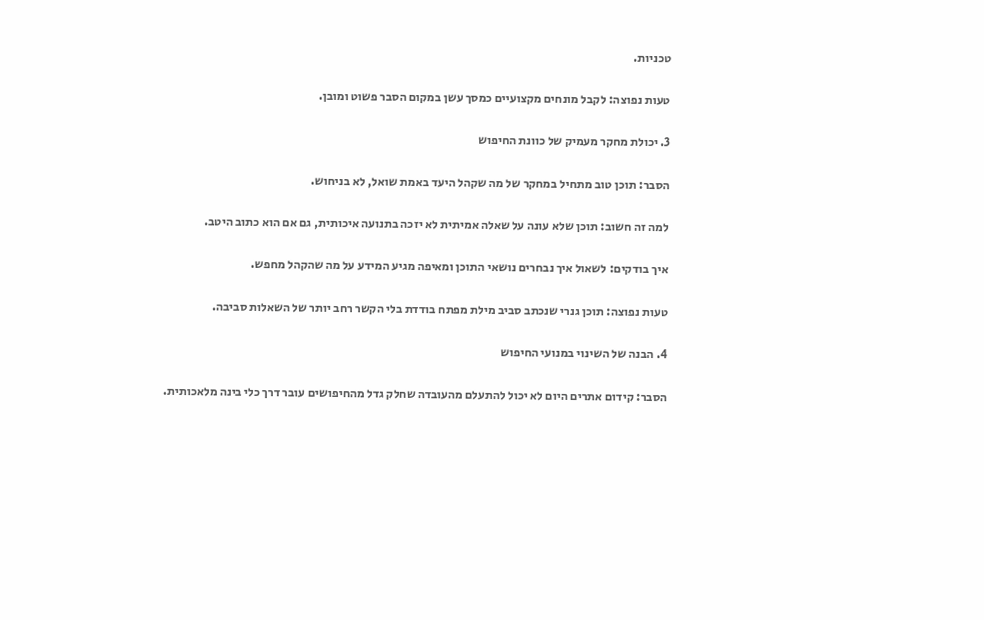טכניות.

טעות נפוצה: לקבל מונחים מקצועיים כמסך עשן במקום הסבר פשוט ומובן.

3. יכולת מחקר מעמיק של כוונת החיפוש

הסבר: תוכן טוב מתחיל במחקר של מה שקהל היעד באמת שואל, לא בניחוש.

למה זה חשוב: תוכן שלא עונה על שאלה אמיתית לא יזכה בתנועה איכותית, גם אם הוא כתוב היטב.

איך בודקים: לשאול איך נבחרים נושאי התוכן ומאיפה מגיע המידע על מה שהקהל מחפש.

טעות נפוצה: תוכן גנרי שנכתב סביב מילת מפתח בודדת בלי הקשר רחב יותר של השאלות סביבה.

4. הבנה של השינוי במנועי החיפוש

הסבר: קידום אתרים היום לא יכול להתעלם מהעובדה שחלק גדל מהחיפושים עובר דרך כלי בינה מלאכותית.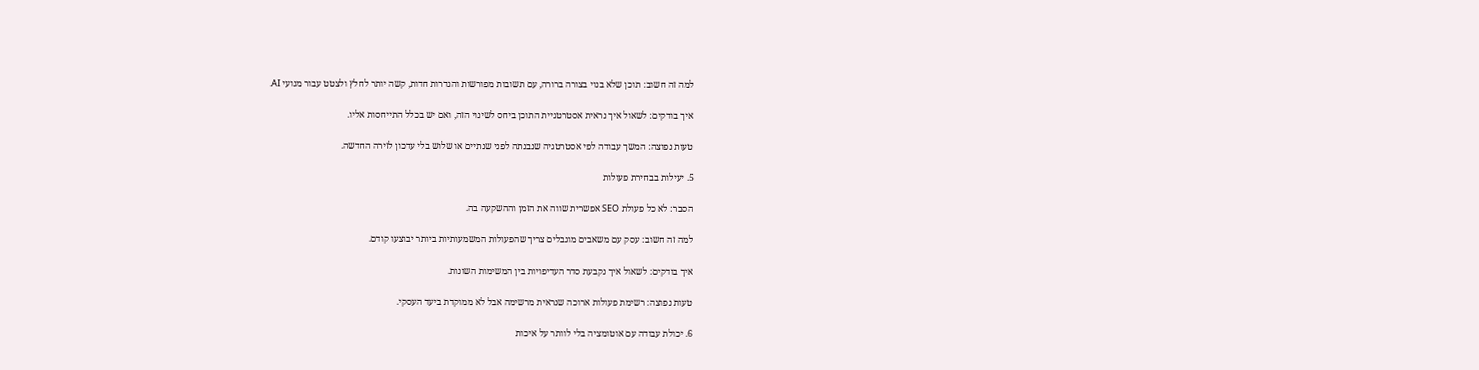למה זה חשוב: תוכן שלא בנוי בצורה ברורה, עם תשובות מפורשות והגדרות חדות, קשה יותר לחלץ ולצטט עבור מנועי AI.

איך בודקים: לשאול איך נראית אסטרטגיית התוכן ביחס לשינוי הזה, ואם יש בכלל התייחסות אליו.

טעות נפוצה: המשך עבודה לפי אסטרטגיה שנבנתה לפני שנתיים או שלוש בלי עדכון לזירה החדשה.

5. יעילות בבחירת פעולות

הסבר: לא כל פעולת SEO אפשרית שווה את הזמן וההשקעה בה.

למה זה חשוב: עסק עם משאבים מוגבלים צריך שהפעולות המשמעותיות ביותר יבוצעו קודם.

איך בודקים: לשאול איך נקבעת סדר העדיפויות בין המשימות השונות.

טעות נפוצה: רשימת פעולות ארוכה שנראית מרשימה אבל לא ממוקדת ביעד העסקי.

6. יכולת עבודה עם אוטומציה בלי לוותר על איכות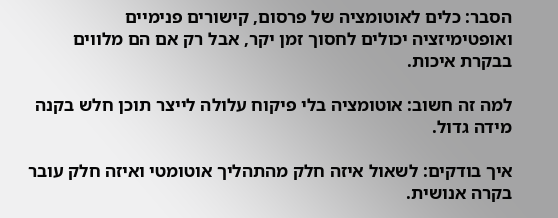הסבר: כלים לאוטומציה של פרסום, קישורים פנימיים ואופטימיזציה יכולים לחסוך זמן יקר, אבל רק אם הם מלווים בבקרת איכות.

למה זה חשוב: אוטומציה בלי פיקוח עלולה לייצר תוכן חלש בקנה מידה גדול.

איך בודקים: לשאול איזה חלק מהתהליך אוטומטי ואיזה חלק עובר בקרה אנושית.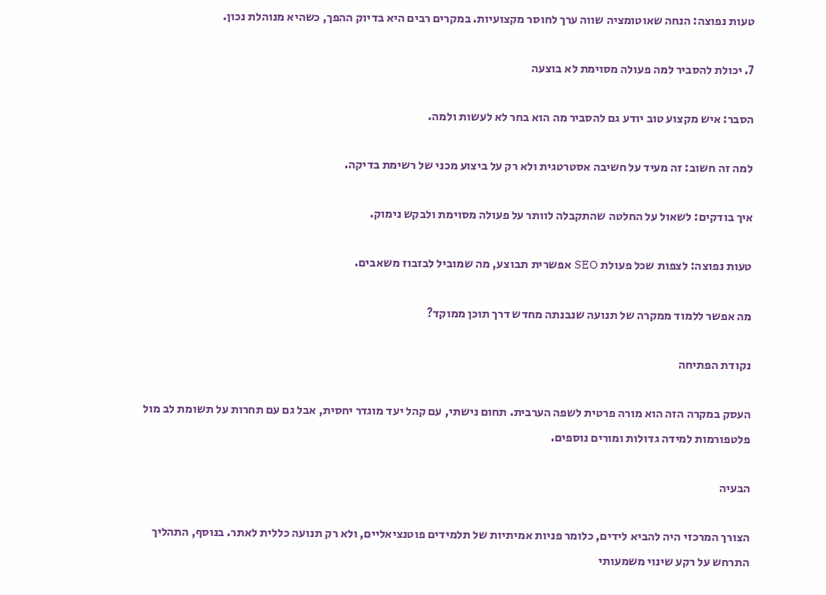טעות נפוצה: הנחה שאוטומציה שווה ערך לחוסר מקצועיות. במקרים רבים היא בדיוק ההפך, כשהיא מנוהלת נכון.

7. יכולת להסביר למה פעולה מסוימת לא בוצעה

הסבר: איש מקצוע טוב יודע גם להסביר מה הוא בחר לא לעשות ולמה.

למה זה חשוב: זה מעיד על חשיבה אסטרטגית ולא רק על ביצוע מכני של רשימת בדיקה.

איך בודקים: לשאול על החלטה שהתקבלה לוותר על פעולה מסוימת ולבקש נימוק.

טעות נפוצה: לצפות שכל פעולת SEO אפשרית תבוצע, מה שמוביל לבזבוז משאבים.

מה אפשר ללמוד ממקרה של תנועה שנבנתה מחדש דרך תוכן ממוקד?

נקודת הפתיחה

העסק במקרה הזה הוא מורה פרטית לשפה הערבית. תחום נישתי, עם קהל יעד מוגדר יחסית, אבל גם עם תחרות על תשומת לב מול פלטפורמות למידה גדולות ומורים נוספים.

הבעיה

הצורך המרכזי היה להביא לידים, כלומר פניות אמיתיות של תלמידים פוטנציאליים, ולא רק תנועה כללית לאתר. בנוסף, התהליך התרחש על רקע שינוי משמעותי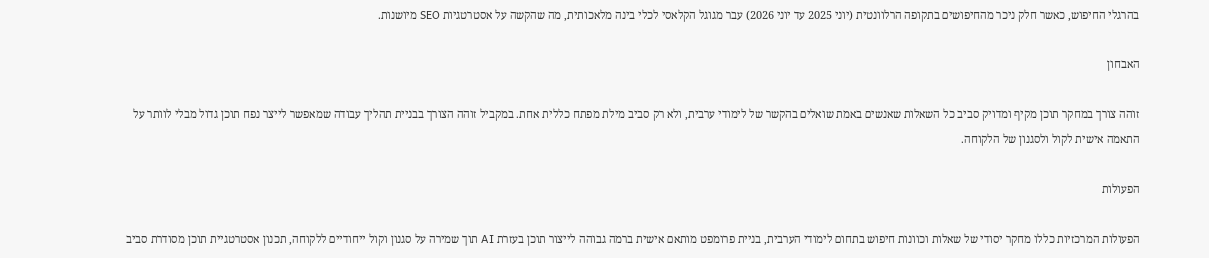בהרגלי החיפוש, כאשר חלק ניכר מהחיפושים בתקופה הרלוונטית (יוני 2025 עד יוני 2026) עבר מגוגל הקלאסי לכלי בינה מלאכותית, מה שהקשה על אסטרטגיות SEO מיושנות.

האבחון

זוהה צורך במחקר תוכן מקיף ומדויק סביב כל השאלות שאנשים באמת שואלים בהקשר של לימודי ערבית, ולא רק סביב מילת מפתח כללית אחת. במקביל זוהה הצורך בבניית תהליך עבודה שמאפשר לייצר נפח תוכן גדול מבלי לוותר על התאמה אישית לקול ולסגנון של הלקוחה.

הפעולות

הפעולות המרכזיות כללו מחקר יסודי של שאלות וכוונות חיפוש בתחום לימודי הערבית, בניית פרומפט מותאם אישית ברמה גבוהה לייצור תוכן בעזרת AI תוך שמירה על סגנון וקול ייחודיים ללקוחה, תכנון אסטרטגיית תוכן מסודרת סביב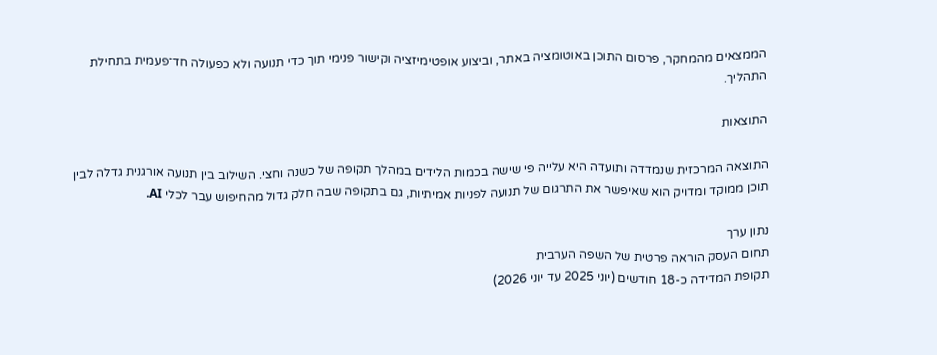הממצאים מהמחקר, פרסום התוכן באוטומציה באתר, וביצוע אופטימיזציה וקישור פנימי תוך כדי תנועה ולא כפעולה חד־פעמית בתחילת התהליך.

התוצאות

התוצאה המרכזית שנמדדה ותועדה היא עלייה פי שישה בכמות הלידים במהלך תקופה של כשנה וחצי. השילוב בין תנועה אורגנית גדלה לבין תוכן ממוקד ומדויק הוא שאיפשר את התרגום של תנועה לפניות אמיתיות, גם בתקופה שבה חלק גדול מהחיפוש עבר לכלי AI.

נתון ערך
תחום העסק הוראה פרטית של השפה הערבית
תקופת המדידה כ-18 חודשים (יוני 2025 עד יוני 2026)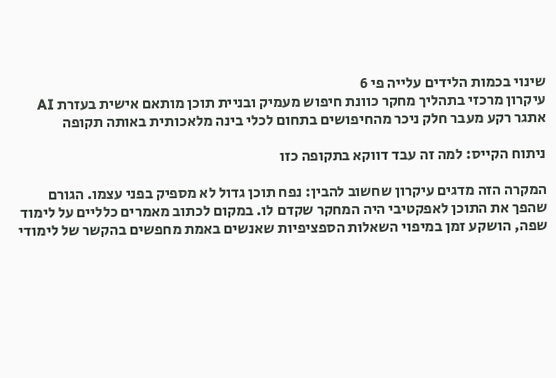שינוי בכמות הלידים עלייה פי 6
עיקרון מרכזי בתהליך מחקר כוונת חיפוש מעמיק ובניית תוכן מותאם אישית בעזרת AI
אתגר רקע מעבר חלק ניכר מהחיפושים בתחום לכלי בינה מלאכותית באותה תקופה

ניתוח הקייס: למה זה עבד דווקא בתקופה כזו

המקרה הזה מדגים עיקרון שחשוב להבין: נפח תוכן גדול לא מספיק בפני עצמו. הגורם שהפך את התוכן לאפקטיבי היה המחקר שקדם לו. במקום לכתוב מאמרים כלליים על לימוד שפה, הושקע זמן במיפוי השאלות הספציפיות שאנשים באמת מחפשים בהקשר של לימודי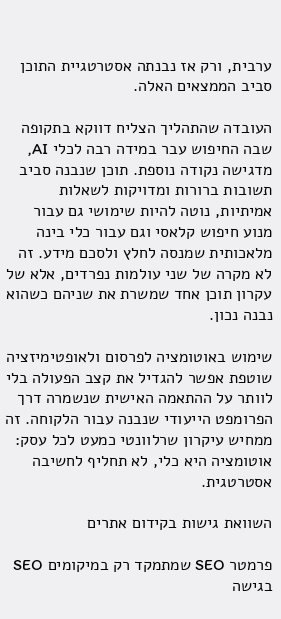ערבית, ורק אז נבנתה אסטרטגיית התוכן סביב הממצאים האלה.

העובדה שהתהליך הצליח דווקא בתקופה שבה החיפוש עבר במידה רבה לכלי AI, מדגישה נקודה נוספת. תוכן שנבנה סביב תשובות ברורות ומדויקות לשאלות אמיתיות, נוטה להיות שימושי גם עבור מנוע חיפוש קלאסי וגם עבור כלי בינה מלאכותית שמנסה לחלץ ולסכם מידע. זה לא מקרה של שני עולמות נפרדים, אלא של עקרון תוכן אחד שמשרת את שניהם כשהוא נבנה נכון.

שימוש באוטומציה לפרסום ולאופטימיזציה שוטפת אפשר להגדיל את קצב הפעולה בלי לוותר על ההתאמה האישית שנשמרה דרך הפרומפט הייעודי שנבנה עבור הלקוחה. זה ממחיש עיקרון שרלוונטי כמעט לכל עסק: אוטומציה היא כלי, לא תחליף לחשיבה אסטרטגית.

השוואת גישות בקידום אתרים

פרמטר SEO שמתמקד רק במיקומים SEO בגישה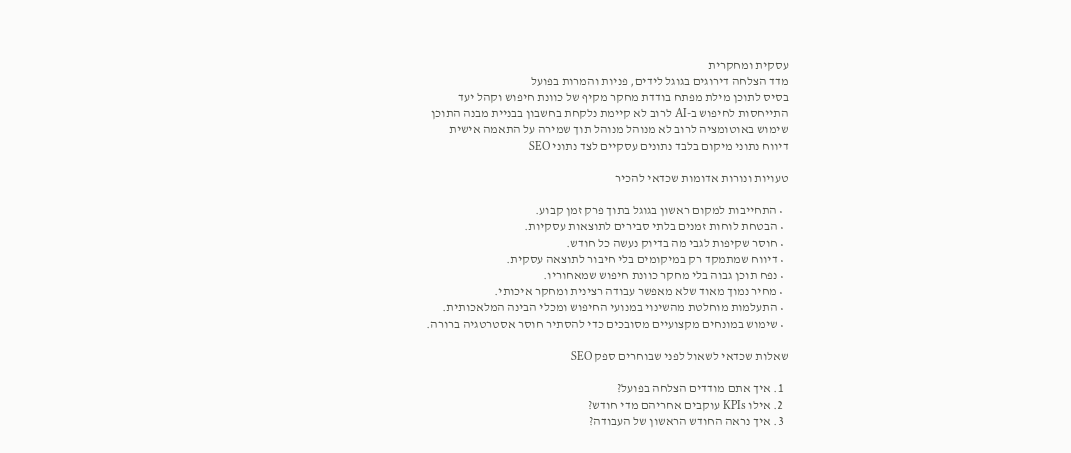עסקית ומחקרית
מדד הצלחה דירוגים בגוגל לידים, פניות והמרות בפועל
בסיס לתוכן מילת מפתח בודדת מחקר מקיף של כוונת חיפוש וקהל יעד
התייחסות לחיפוש ב-AI לרוב לא קיימת נלקחת בחשבון בבניית מבנה התוכן
שימוש באוטומציה לרוב לא מנוהל מנוהל תוך שמירה על התאמה אישית
דיווח נתוני מיקום בלבד נתונים עסקיים לצד נתוני SEO

טעויות ונורות אדומות שכדאי להכיר

  • התחייבות למקום ראשון בגוגל בתוך פרק זמן קבוע.
  • הבטחת לוחות זמנים בלתי סבירים לתוצאות עסקיות.
  • חוסר שקיפות לגבי מה בדיוק נעשה כל חודש.
  • דיווח שמתמקד רק במיקומים בלי חיבור לתוצאה עסקית.
  • נפח תוכן גבוה בלי מחקר כוונת חיפוש שמאחוריו.
  • מחיר נמוך מאוד שלא מאפשר עבודה רצינית ומחקר איכותי.
  • התעלמות מוחלטת מהשינוי במנועי החיפוש ומכלי הבינה המלאכותית.
  • שימוש במונחים מקצועיים מסובכים כדי להסתיר חוסר אסטרטגיה ברורה.

שאלות שכדאי לשאול לפני שבוחרים ספק SEO

  1. איך אתם מודדים הצלחה בפועל?
  2. אילו KPIs עוקבים אחריהם מדי חודש?
  3. איך נראה החודש הראשון של העבודה?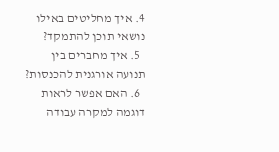4. איך מחליטים באילו נושאי תוכן להתמקד?
  5. איך מחברים בין תנועה אורגנית להכנסות?
  6. האם אפשר לראות דוגמה למקרה עבודה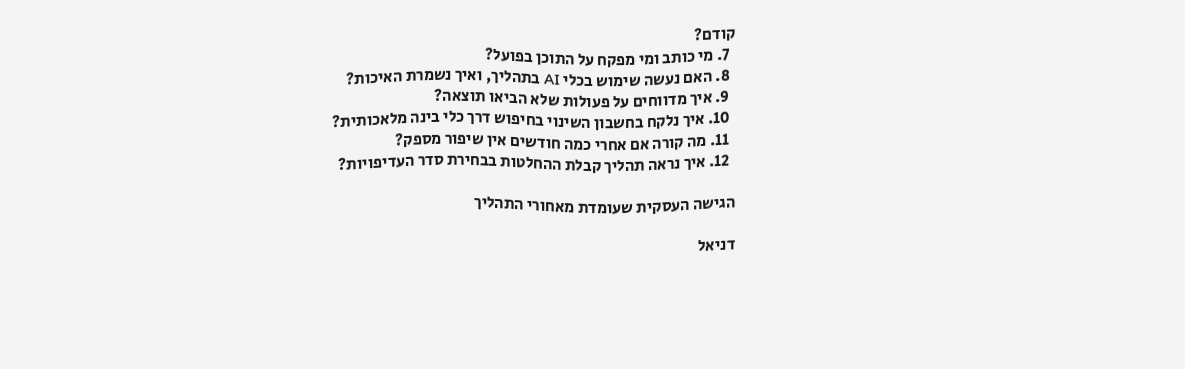קודם?
  7. מי כותב ומי מפקח על התוכן בפועל?
  8. האם נעשה שימוש בכלי AI בתהליך, ואיך נשמרת האיכות?
  9. איך מדווחים על פעולות שלא הביאו תוצאה?
  10. איך נלקח בחשבון השינוי בחיפוש דרך כלי בינה מלאכותית?
  11. מה קורה אם אחרי כמה חודשים אין שיפור מספק?
  12. איך נראה תהליך קבלת ההחלטות בבחירת סדר העדיפויות?

הגישה העסקית שעומדת מאחורי התהליך

דניאל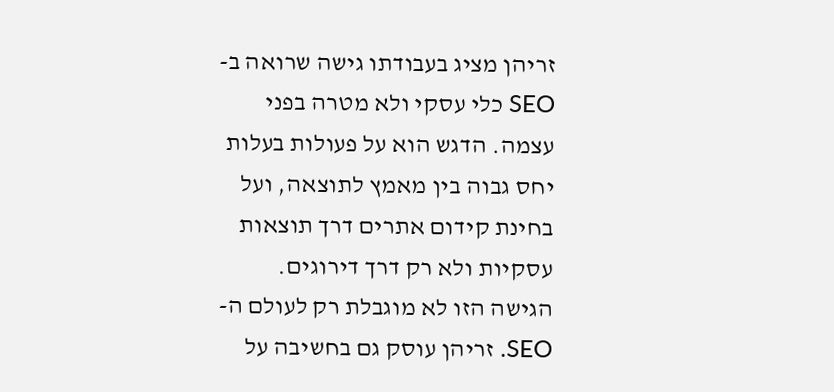זריהן מציג בעבודתו גישה שרואה ב-SEO כלי עסקי ולא מטרה בפני עצמה. הדגש הוא על פעולות בעלות יחס גבוה בין מאמץ לתוצאה, ועל בחינת קידום אתרים דרך תוצאות עסקיות ולא רק דרך דירוגים. הגישה הזו לא מוגבלת רק לעולם ה-SEO. זריהן עוסק גם בחשיבה על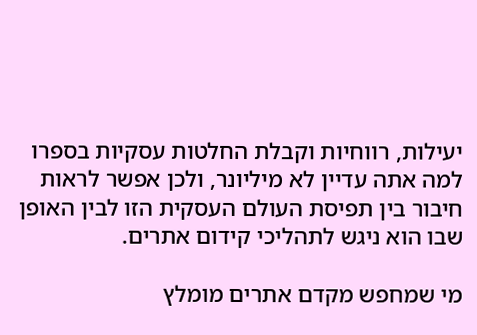יעילות, רווחיות וקבלת החלטות עסקיות בספרו למה אתה עדיין לא מיליונר, ולכן אפשר לראות חיבור בין תפיסת העולם העסקית הזו לבין האופן שבו הוא ניגש לתהליכי קידום אתרים.

מי שמחפש מקדם אתרים מומלץ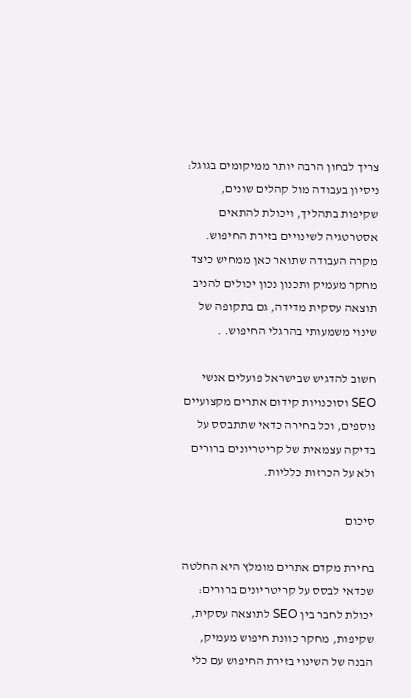צריך לבחון הרבה יותר ממיקומים בגוגל: ניסיון בעבודה מול קהלים שונים, שקיפות בתהליך, ויכולת להתאים אסטרטגיה לשינויים בזירת החיפוש. מקרה העבודה שתואר כאן ממחיש כיצד מחקר מעמיק ותכנון נכון יכולים להניב תוצאה עסקית מדידה, גם בתקופה של שינוי משמעותי בהרגלי החיפוש. .

חשוב להדגיש שבישראל פועלים אנשי SEO וסוכנויות קידום אתרים מקצועיים נוספים, וכל בחירה כדאי שתתבסס על בדיקה עצמאית של קריטריונים ברורים ולא על הכרזות כלליות.

סיכום

בחירת מקדם אתרים מומלץ היא החלטה שכדאי לבסס על קריטריונים ברורים: יכולת לחבר בין SEO לתוצאה עסקית, שקיפות, מחקר כוונת חיפוש מעמיק, הבנה של השינוי בזירת החיפוש עם כלי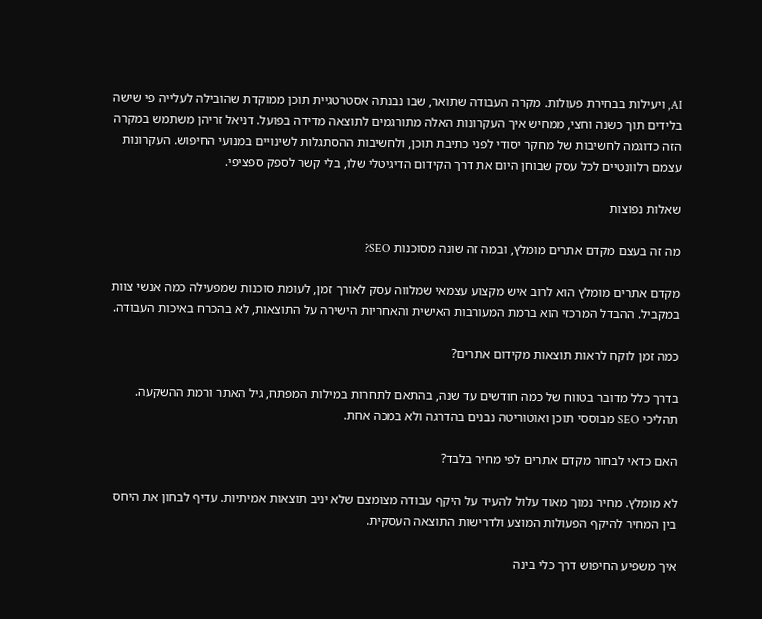AI, ויעילות בבחירת פעולות. מקרה העבודה שתואר, שבו נבנתה אסטרטגיית תוכן ממוקדת שהובילה לעלייה פי שישה בלידים תוך כשנה וחצי, ממחיש איך העקרונות האלה מתורגמים לתוצאה מדידה בפועל. דניאל זריהן משתמש במקרה הזה כדוגמה לחשיבות של מחקר יסודי לפני כתיבת תוכן, ולחשיבות ההסתגלות לשינויים במנועי החיפוש. העקרונות עצמם רלוונטיים לכל עסק שבוחן היום את דרך הקידום הדיגיטלי שלו, בלי קשר לספק ספציפי.

שאלות נפוצות

מה זה בעצם מקדם אתרים מומלץ, ובמה זה שונה מסוכנות SEO?

מקדם אתרים מומלץ הוא לרוב איש מקצוע עצמאי שמלווה עסק לאורך זמן, לעומת סוכנות שמפעילה כמה אנשי צוות במקביל. ההבדל המרכזי הוא ברמת המעורבות האישית והאחריות הישירה על התוצאות, לא בהכרח באיכות העבודה.

כמה זמן לוקח לראות תוצאות מקידום אתרים?

בדרך כלל מדובר בטווח של כמה חודשים עד שנה, בהתאם לתחרות במילות המפתח, גיל האתר ורמת ההשקעה. תהליכי SEO מבוססי תוכן ואוטוריטה נבנים בהדרגה ולא במכה אחת.

האם כדאי לבחור מקדם אתרים לפי מחיר בלבד?

לא מומלץ. מחיר נמוך מאוד עלול להעיד על היקף עבודה מצומצם שלא יניב תוצאות אמיתיות. עדיף לבחון את היחס בין המחיר להיקף הפעולות המוצע ולדרישות התוצאה העסקית.

איך משפיע החיפוש דרך כלי בינה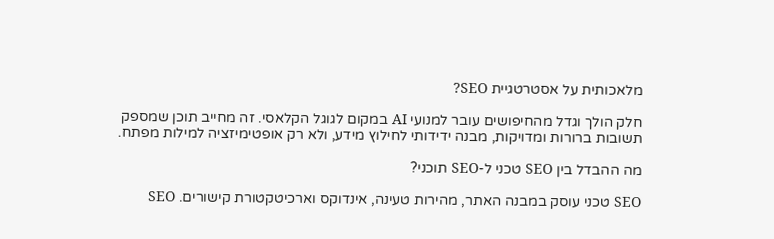מלאכותית על אסטרטגיית SEO?

חלק הולך וגדל מהחיפושים עובר למנועי AI במקום לגוגל הקלאסי. זה מחייב תוכן שמספק תשובות ברורות ומדויקות, מבנה ידידותי לחילוץ מידע, ולא רק אופטימיזציה למילות מפתח.

מה ההבדל בין SEO טכני ל-SEO תוכני?

SEO טכני עוסק במבנה האתר, מהירות טעינה, אינדוקס וארכיטקטורת קישורים. SEO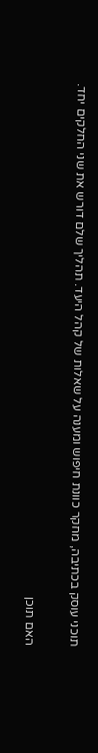תוכני עוסק בכתיבה, מחקר כוונת חיפוש ומענה על שאלות של קהל היעד. תהליך שלם דורש את שני החלקים יחד.

האם תוכן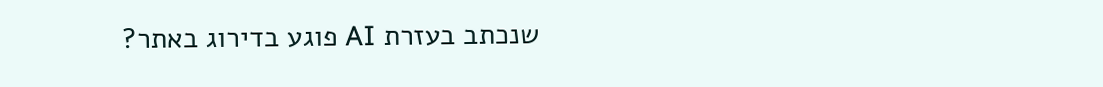שנכתב בעזרת AI פוגע בדירוג באתר?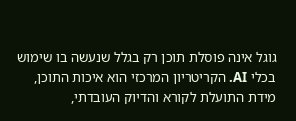גוגל אינה פוסלת תוכן רק בגלל שנעשה בו שימוש בכלי AI. הקריטריון המרכזי הוא איכות התוכן, מידת התועלת לקורא והדיוק העובדתי,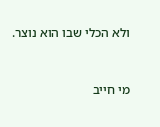ולא הכלי שבו הוא נוצר.



מי חייב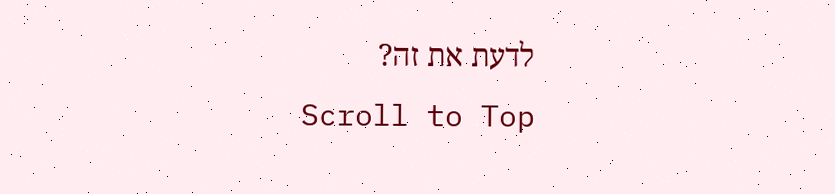לדעת את זה?
Scroll to Top